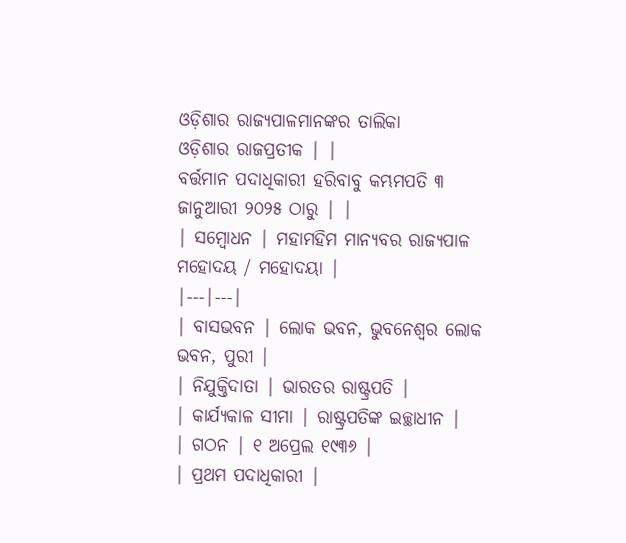ଓଡ଼ିଶାର ରାଜ୍ୟପାଳମାନଙ୍କର ତାଲିକା
ଓଡ଼ିଶାର ରାଜପ୍ରତୀକ | |
ବର୍ତ୍ତମାନ ପଦାଧିକାରୀ ହରିବାବୁ କମ୍ଭମପତି ୩ ଜାନୁଆରୀ ୨୦୨୫ ଠାରୁ | |
| ସମ୍ବୋଧନ | ମହାମହିମ ମାନ୍ୟବର ରାଜ୍ୟପାଳ ମହୋଦୟ / ମହୋଦୟା |
|---|---|
| ବାସଭବନ | ଲୋକ ଭବନ, ଭୁବନେଶ୍ୱର ଲୋକ ଭବନ, ପୁରୀ |
| ନିଯୁକ୍ତିଦାତା | ଭାରତର ରାଷ୍ଟ୍ରପତି |
| କାର୍ଯ୍ୟକାଳ ସୀମା | ରାଷ୍ଟ୍ରପତିଙ୍କ ଇଚ୍ଛାଧୀନ |
| ଗଠନ | ୧ ଅପ୍ରେଲ ୧୯୩୬ |
| ପ୍ରଥମ ପଦାଧିକାରୀ |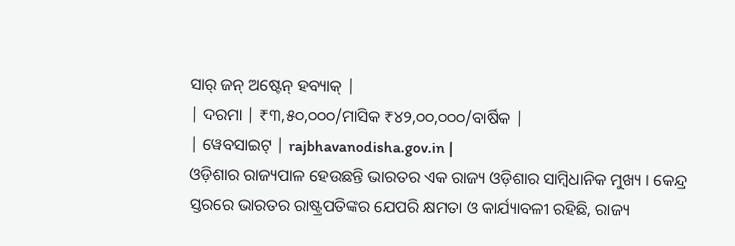ସାର୍ ଜନ୍ ଅଷ୍ଟେନ୍ ହବ୍ୟାକ୍ |
| ଦରମା | ₹୩,୫୦,୦୦୦/ମାସିକ ₹୪୨,୦୦,୦୦୦/ବାର୍ଷିକ |
| ୱେବସାଇଟ୍ | rajbhavanodisha.gov.in |
ଓଡ଼ିଶାର ରାଜ୍ୟପାଳ ହେଉଛନ୍ତି ଭାରତର ଏକ ରାଜ୍ୟ ଓଡ଼ିଶାର ସାମ୍ବିଧାନିକ ମୁଖ୍ୟ । କେନ୍ଦ୍ର ସ୍ତରରେ ଭାରତର ରାଷ୍ଟ୍ରପତିଙ୍କର ଯେପରି କ୍ଷମତା ଓ କାର୍ଯ୍ୟାବଳୀ ରହିଛି, ରାଜ୍ୟ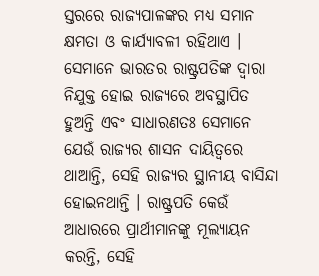ସ୍ତରରେ ରାଜ୍ୟପାଳଙ୍କର ମଧ୍ୟ ସମାନ କ୍ଷମତା ଓ କାର୍ଯ୍ୟାବଳୀ ରହିଥାଏ । ସେମାନେ ଭାରତର ରାଷ୍ଟ୍ରପତିଙ୍କ ଦ୍ୱାରା ନିଯୁକ୍ତ ହୋଇ ରାଜ୍ୟରେ ଅବସ୍ଥାପିତ ହୁଅନ୍ତି ଏବଂ ସାଧାରଣତଃ ସେମାନେ ଯେଉଁ ରାଜ୍ୟର ଶାସନ ଦାୟିତ୍ୱରେ ଥାଆନ୍ତି, ସେହି ରାଜ୍ୟର ସ୍ଥାନୀୟ ବାସିନ୍ଦା ହୋଇନଥାନ୍ତି । ରାଷ୍ଟ୍ରପତି କେଉଁ ଆଧାରରେ ପ୍ରାର୍ଥୀମାନଙ୍କୁ ମୂଲ୍ୟାୟନ କରନ୍ତି, ସେହି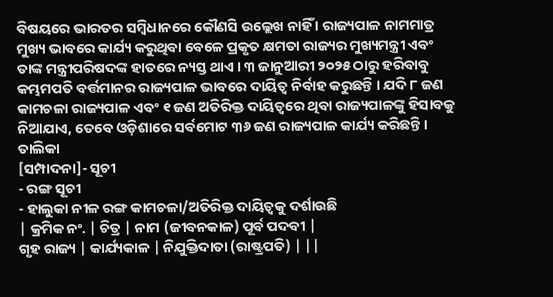ବିଷୟରେ ଭାରତର ସମ୍ବିଧାନରେ କୌଣସି ଉଲ୍ଲେଖ ନାହିଁ । ରାଜ୍ୟପାଳ ନାମମାତ୍ର ମୁଖ୍ୟ ଭାବରେ କାର୍ଯ୍ୟ କରୁଥିବା ବେଳେ ପ୍ରକୃତ କ୍ଷମତା ରାଜ୍ୟର ମୁଖ୍ୟମନ୍ତ୍ରୀ ଏବଂ ତାଙ୍କ ମନ୍ତ୍ରୀପରିଷଦଙ୍କ ହାତରେ ନ୍ୟସ୍ତ ଥାଏ । ୩ ଜାନୁଆରୀ ୨୦୨୫ ଠାରୁ ହରିବାବୁ କମ୍ଭମପତି ବର୍ତ୍ତମାନର ରାଜ୍ୟପାଳ ଭାବରେ ଦାୟିତ୍ୱ ନିର୍ବାହ କରୁଛନ୍ତି । ଯଦି ୮ ଜଣ କାମଚଳା ରାଜ୍ୟପାଳ ଏବଂ ୧ ଜଣ ଅତିରିକ୍ତ ଦାୟିତ୍ୱରେ ଥିବା ରାଜ୍ୟପାଳଙ୍କୁ ହିସାବକୁ ନିଆଯାଏ, ତେବେ ଓଡ଼ିଶାରେ ସର୍ବମୋଟ ୩୬ ଜଣ ରାଜ୍ୟପାଳ କାର୍ଯ୍ୟ କରିଛନ୍ତି ।
ତାଲିକା
[ସମ୍ପାଦନା]- ସୂଚୀ
- ରଙ୍ଗ ସୂଚୀ
- ହାଲୁକା ନୀଳ ରଙ୍ଗ କାମଚଳା/ଅତିରିକ୍ତ ଦାୟିତ୍ୱକୁ ଦର୍ଶାଉଛି
| କ୍ରମିକ ନଂ. | ଚିତ୍ର | ନାମ (ଜୀବନକାଳ) ପୂର୍ବ ପଦବୀ |
ଗୃହ ରାଜ୍ୟ | କାର୍ଯ୍ୟକାଳ | ନିଯୁକ୍ତିଦାତା (ରାଷ୍ଟ୍ରପତି) | ||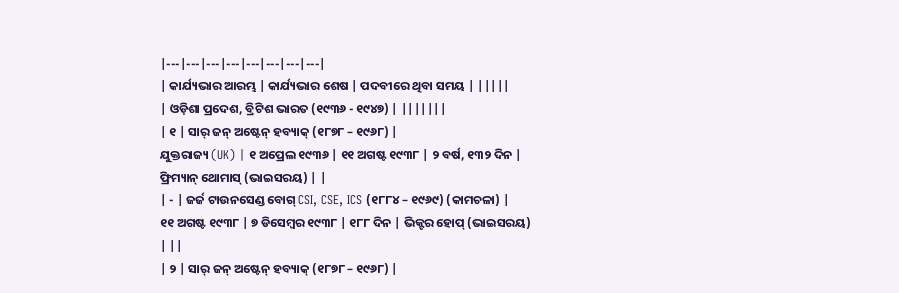|---|---|---|---|---|---|---|---|
| କାର୍ଯ୍ୟଭାର ଆରମ୍ଭ | କାର୍ଯ୍ୟଭାର ଶେଷ | ପଦବୀରେ ଥିବା ସମୟ | |||||
| ଓଡ଼ିଶା ପ୍ରଦେଶ, ବ୍ରିଟିଶ ଭାରତ (୧୯୩୬ - ୧୯୪୭) | |||||||
| ୧ | ସାର୍ ଜନ୍ ଅଷ୍ଟେନ୍ ହବ୍ୟାକ୍ (୧୮୭୮ – ୧୯୬୮) |
ଯୁକ୍ତରାଜ୍ୟ (UK) | ୧ ଅପ୍ରେଲ ୧୯୩୬ | ୧୧ ଅଗଷ୍ଟ ୧୯୩୮ | ୨ ବର୍ଷ, ୧୩୨ ଦିନ | ଫ୍ରିମ୍ୟାନ୍ ଥୋମାସ୍ (ଭାଇସରୟ) | |
| - | ଜର୍ଜ ଟାଉନସେଣ୍ଡ ବୋଗ୍ CSI, CSE, ICS (୧୮୮୪ – ୧୯୬୯) (କାମଚଳା) |
୧୧ ଅଗଷ୍ଟ ୧୯୩୮ | ୭ ଡିସେମ୍ବର ୧୯୩୮ | ୧୮୮ ଦିନ | ଭିକ୍ଟର ହୋପ୍ (ଭାଇସରୟ) | ||
| ୨ | ସାର୍ ଜନ୍ ଅଷ୍ଟେନ୍ ହବ୍ୟାକ୍ (୧୮୭୮ – ୧୯୬୮) |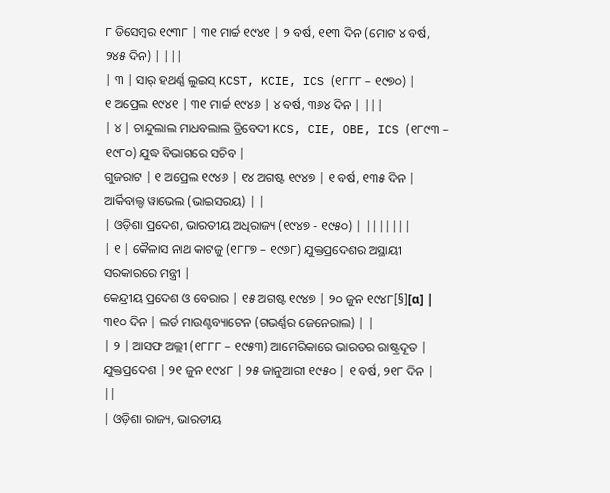୮ ଡିସେମ୍ବର ୧୯୩୮ | ୩୧ ମାର୍ଚ୍ଚ ୧୯୪୧ | ୨ ବର୍ଷ, ୧୧୩ ଦିନ (ମୋଟ ୪ ବର୍ଷ, ୨୪୫ ଦିନ) | |||
| ୩ | ସାର୍ ହଥର୍ଣ୍ଣ ଲୁଇସ୍ KCST, KCIE, ICS (୧୮୮୮ – ୧୯୭୦) |
୧ ଅପ୍ରେଲ ୧୯୪୧ | ୩୧ ମାର୍ଚ୍ଚ ୧୯୪୬ | ୪ ବର୍ଷ, ୩୬୪ ଦିନ | |||
| ୪ | ଚାନ୍ଦୁଲାଲ ମାଧବଲାଲ ତ୍ରିବେଦୀ KCS, CIE, OBE, ICS (୧୮୯୩ – ୧୯୮୦) ଯୁଦ୍ଧ ବିଭାଗରେ ସଚିବ |
ଗୁଜରାଟ | ୧ ଅପ୍ରେଲ ୧୯୪୬ | ୧୪ ଅଗଷ୍ଟ ୧୯୪୭ | ୧ ବର୍ଷ, ୧୩୫ ଦିନ | ଆର୍କିବାଲ୍ଡ ୱାଭେଲ (ଭାଇସରୟ) | |
| ଓଡ଼ିଶା ପ୍ରଦେଶ, ଭାରତୀୟ ଅଧିରାଜ୍ୟ (୧୯୪୭ - ୧୯୫୦) | |||||||
| ୧ | କୈଳାସ ନାଥ କାଟଜୁ (୧୮୮୭ – ୧୯୬୮) ଯୁକ୍ତପ୍ରଦେଶର ଅସ୍ଥାୟୀ ସରକାରରେ ମନ୍ତ୍ରୀ |
କେନ୍ଦ୍ରୀୟ ପ୍ରଦେଶ ଓ ବେରାର | ୧୫ ଅଗଷ୍ଟ ୧୯୪୭ | ୨୦ ଜୁନ ୧୯୪୮[§][α] | ୩୧୦ ଦିନ | ଲର୍ଡ ମାଉଣ୍ଟବ୍ୟାଟେନ (ଗଭର୍ଣ୍ଣର ଜେନେରାଲ) | |
| ୨ | ଆସଫ ଅଲ୍ଲୀ (୧୮୮୮ – ୧୯୫୩) ଆମେରିକାରେ ଭାରତର ରାଷ୍ଟ୍ରଦୂତ |
ଯୁକ୍ତପ୍ରଦେଶ | ୨୧ ଜୁନ ୧୯୪୮ | ୨୫ ଜାନୁଆରୀ ୧୯୫୦ | ୧ ବର୍ଷ, ୨୧୮ ଦିନ | ||
| ଓଡ଼ିଶା ରାଜ୍ୟ, ଭାରତୀୟ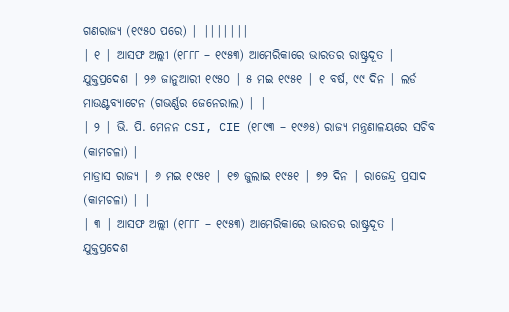ଗଣରାଜ୍ୟ (୧୯୫୦ ପରେ) | |||||||
| ୧ | ଆସଫ ଅଲ୍ଲୀ (୧୮୮୮ – ୧୯୫୩) ଆମେରିକାରେ ଭାରତର ରାଷ୍ଟ୍ରଦୂତ |
ଯୁକ୍ତପ୍ରଦେଶ | ୨୬ ଜାନୁଆରୀ ୧୯୫୦ | ୫ ମଇ ୧୯୫୧ | ୧ ବର୍ଷ, ୯୯ ଦିନ | ଲର୍ଡ ମାଉଣ୍ଟବ୍ୟାଟେନ (ଗଭର୍ଣ୍ଣର ଜେନେରାଲ) | |
| ୨ | ଭି. ପି. ମେନନ CSI, CIE (୧୮୯୩ – ୧୯୬୫) ରାଜ୍ୟ ମନ୍ତ୍ରଣାଳୟରେ ସଚିବ (କାମଚଳା) |
ମାଡ୍ରାସ ରାଜ୍ୟ | ୬ ମଇ ୧୯୫୧ | ୧୭ ଜୁଲାଇ ୧୯୫୧ | ୭୨ ଦିନ | ରାଜେନ୍ଦ୍ର ପ୍ରସାଦ (କାମଚଳା) | |
| ୩ | ଆସଫ ଅଲ୍ଲୀ (୧୮୮୮ – ୧୯୫୩) ଆମେରିକାରେ ଭାରତର ରାଷ୍ଟ୍ରଦୂତ |
ଯୁକ୍ତପ୍ରଦେଶ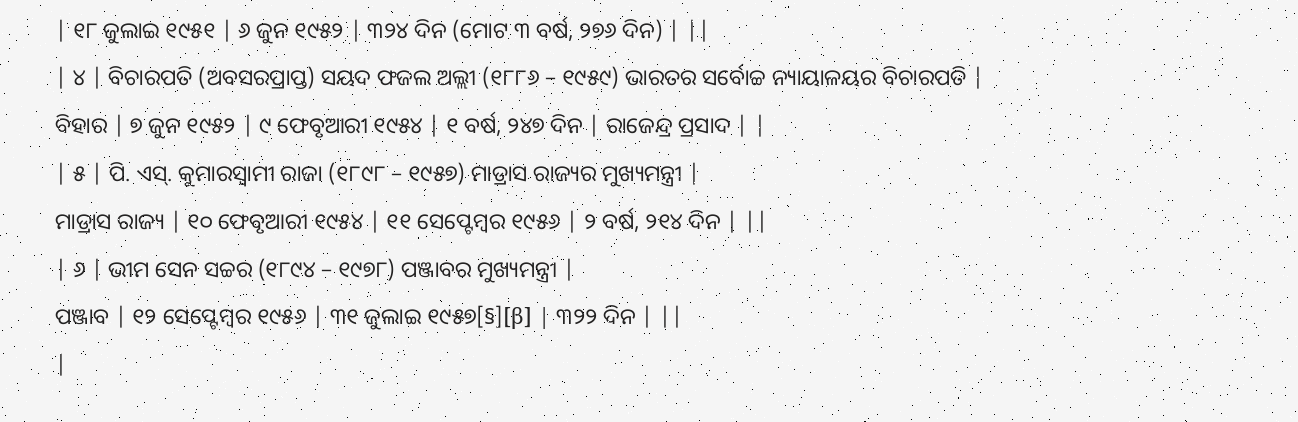| ୧୮ ଜୁଲାଇ ୧୯୫୧ | ୬ ଜୁନ ୧୯୫୨ | ୩୨୪ ଦିନ (ମୋଟ ୩ ବର୍ଷ, ୨୭୬ ଦିନ) | ||
| ୪ | ବିଚାରପତି (ଅବସରପ୍ରାପ୍ତ) ସୟଦ ଫଜଲ ଅଲ୍ଲୀ (୧୮୮୬ – ୧୯୫୯) ଭାରତର ସର୍ବୋଚ୍ଚ ନ୍ୟାୟାଳୟର ବିଚାରପତି |
ବିହାର | ୭ ଜୁନ ୧୯୫୨ | ୯ ଫେବୃଆରୀ ୧୯୫୪ | ୧ ବର୍ଷ, ୨୪୭ ଦିନ | ରାଜେନ୍ଦ୍ର ପ୍ରସାଦ | |
| ୫ | ପି. ଏସ୍. କୁମାରସ୍ୱାମୀ ରାଜା (୧୮୯୮ – ୧୯୫୭) ମାଡ୍ରାସ ରାଜ୍ୟର ମୁଖ୍ୟମନ୍ତ୍ରୀ |
ମାଡ୍ରାସ ରାଜ୍ୟ | ୧୦ ଫେବୃଆରୀ ୧୯୫୪ | ୧୧ ସେପ୍ଟେମ୍ବର ୧୯୫୬ | ୨ ବର୍ଷ, ୨୧୪ ଦିନ | ||
| ୬ | ଭୀମ ସେନ ସଚ୍ଚର (୧୮୯୪ – ୧୯୭୮) ପଞ୍ଜାବର ମୁଖ୍ୟମନ୍ତ୍ରୀ |
ପଞ୍ଜାବ | ୧୨ ସେପ୍ଟେମ୍ବର ୧୯୫୬ | ୩୧ ଜୁଲାଇ ୧୯୫୭[§][β] | ୩୨୨ ଦିନ | ||
|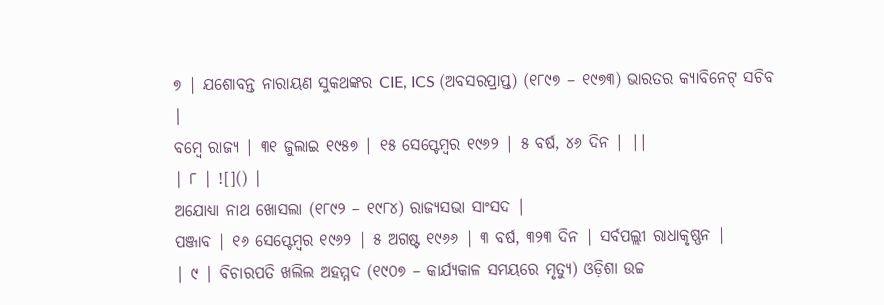୭ | ଯଶୋବନ୍ତ ନାରାୟଣ ସୁକଥଙ୍କର CIE, ICS (ଅବସରପ୍ରାପ୍ତ) (୧୮୯୭ – ୧୯୭୩) ଭାରତର କ୍ୟାବିନେଟ୍ ସଚିବ |
ବମ୍ବେ ରାଜ୍ୟ | ୩୧ ଜୁଲାଇ ୧୯୫୭ | ୧୫ ସେପ୍ଟେମ୍ବର ୧୯୬୨ | ୫ ବର୍ଷ, ୪୬ ଦିନ | ||
| ୮ | ![]() |
ଅଯୋଧ୍ୟା ନାଥ ଖୋସଲା (୧୮୯୨ – ୧୯୮୪) ରାଜ୍ୟସଭା ସାଂସଦ |
ପଞ୍ଜାବ | ୧୬ ସେପ୍ଟେମ୍ବର ୧୯୬୨ | ୫ ଅଗଷ୍ଟ ୧୯୬୬ | ୩ ବର୍ଷ, ୩୨୩ ଦିନ | ସର୍ବପଲ୍ଲୀ ରାଧାକୃଷ୍ଣନ |
| ୯ | ବିଚାରପତି ଖଲିଲ ଅହମ୍ମଦ (୧୯୦୭ – କାର୍ଯ୍ୟକାଳ ସମୟରେ ମୃତ୍ୟୁ) ଓଡ଼ିଶା ଉଚ୍ଚ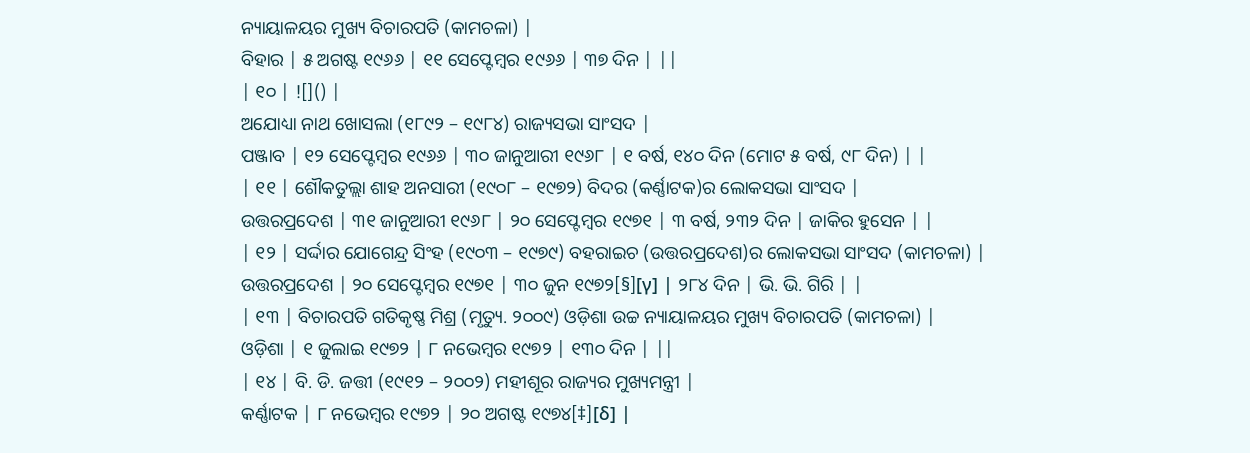ନ୍ୟାୟାଳୟର ମୁଖ୍ୟ ବିଚାରପତି (କାମଚଳା) |
ବିହାର | ୫ ଅଗଷ୍ଟ ୧୯୬୬ | ୧୧ ସେପ୍ଟେମ୍ବର ୧୯୬୬ | ୩୭ ଦିନ | ||
| ୧୦ | ![]() |
ଅଯୋଧ୍ୟା ନାଥ ଖୋସଲା (୧୮୯୨ – ୧୯୮୪) ରାଜ୍ୟସଭା ସାଂସଦ |
ପଞ୍ଜାବ | ୧୨ ସେପ୍ଟେମ୍ବର ୧୯୬୬ | ୩୦ ଜାନୁଆରୀ ୧୯୬୮ | ୧ ବର୍ଷ, ୧୪୦ ଦିନ (ମୋଟ ୫ ବର୍ଷ, ୯୮ ଦିନ) | |
| ୧୧ | ଶୌକତୁଲ୍ଲା ଶାହ ଅନସାରୀ (୧୯୦୮ – ୧୯୭୨) ବିଦର (କର୍ଣ୍ଣାଟକ)ର ଲୋକସଭା ସାଂସଦ |
ଉତ୍ତରପ୍ରଦେଶ | ୩୧ ଜାନୁଆରୀ ୧୯୬୮ | ୨୦ ସେପ୍ଟେମ୍ବର ୧୯୭୧ | ୩ ବର୍ଷ, ୨୩୨ ଦିନ | ଜାକିର ହୁସେନ | |
| ୧୨ | ସର୍ଦ୍ଦାର ଯୋଗେନ୍ଦ୍ର ସିଂହ (୧୯୦୩ – ୧୯୭୯) ବହରାଇଚ (ଉତ୍ତରପ୍ରଦେଶ)ର ଲୋକସଭା ସାଂସଦ (କାମଚଳା) |
ଉତ୍ତରପ୍ରଦେଶ | ୨୦ ସେପ୍ଟେମ୍ବର ୧୯୭୧ | ୩୦ ଜୁନ ୧୯୭୨[§][γ] | ୨୮୪ ଦିନ | ଭି. ଭି. ଗିରି | |
| ୧୩ | ବିଚାରପତି ଗତିକୃଷ୍ଣ ମିଶ୍ର (ମୃତ୍ୟୁ. ୨୦୦୯) ଓଡ଼ିଶା ଉଚ୍ଚ ନ୍ୟାୟାଳୟର ମୁଖ୍ୟ ବିଚାରପତି (କାମଚଳା) |
ଓଡ଼ିଶା | ୧ ଜୁଲାଇ ୧୯୭୨ | ୮ ନଭେମ୍ବର ୧୯୭୨ | ୧୩୦ ଦିନ | ||
| ୧୪ | ବି. ଡି. ଜତ୍ତୀ (୧୯୧୨ – ୨୦୦୨) ମହୀଶୂର ରାଜ୍ୟର ମୁଖ୍ୟମନ୍ତ୍ରୀ |
କର୍ଣ୍ଣାଟକ | ୮ ନଭେମ୍ବର ୧୯୭୨ | ୨୦ ଅଗଷ୍ଟ ୧୯୭୪[‡][δ] |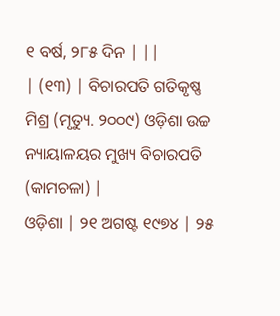୧ ବର୍ଷ, ୨୮୫ ଦିନ | ||
| (୧୩) | ବିଚାରପତି ଗତିକୃଷ୍ଣ ମିଶ୍ର (ମୃତ୍ୟୁ. ୨୦୦୯) ଓଡ଼ିଶା ଉଚ୍ଚ ନ୍ୟାୟାଳୟର ମୁଖ୍ୟ ବିଚାରପତି (କାମଚଳା) |
ଓଡ଼ିଶା | ୨୧ ଅଗଷ୍ଟ ୧୯୭୪ | ୨୫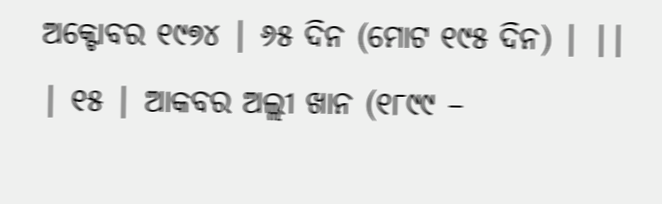ଅକ୍ଟୋବର ୧୯୭୪ | ୬୫ ଦିନ (ମୋଟ ୧୯୫ ଦିନ) | ||
| ୧୫ | ଆକବର ଅଲ୍ଲୀ ଖାନ (୧୮୯୯ –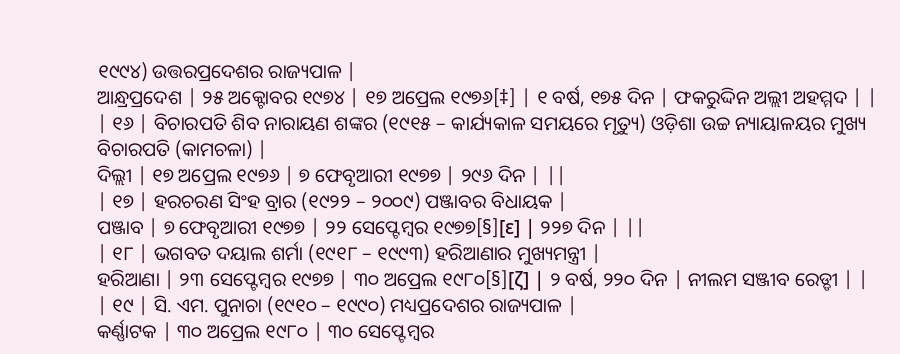୧୯୯୪) ଉତ୍ତରପ୍ରଦେଶର ରାଜ୍ୟପାଳ |
ଆନ୍ଧ୍ରପ୍ରଦେଶ | ୨୫ ଅକ୍ଟୋବର ୧୯୭୪ | ୧୭ ଅପ୍ରେଲ ୧୯୭୬[‡] | ୧ ବର୍ଷ, ୧୭୫ ଦିନ | ଫକରୁଦ୍ଦିନ ଅଲ୍ଲୀ ଅହମ୍ମଦ | |
| ୧୬ | ବିଚାରପତି ଶିବ ନାରାୟଣ ଶଙ୍କର (୧୯୧୫ – କାର୍ଯ୍ୟକାଳ ସମୟରେ ମୃତ୍ୟୁ) ଓଡ଼ିଶା ଉଚ୍ଚ ନ୍ୟାୟାଳୟର ମୁଖ୍ୟ ବିଚାରପତି (କାମଚଳା) |
ଦିଲ୍ଲୀ | ୧୭ ଅପ୍ରେଲ ୧୯୭୬ | ୭ ଫେବୃଆରୀ ୧୯୭୭ | ୨୯୬ ଦିନ | ||
| ୧୭ | ହରଚରଣ ସିଂହ ବ୍ରାର (୧୯୨୨ – ୨୦୦୯) ପଞ୍ଜାବର ବିଧାୟକ |
ପଞ୍ଜାବ | ୭ ଫେବୃଆରୀ ୧୯୭୭ | ୨୨ ସେପ୍ଟେମ୍ବର ୧୯୭୭[§][ε] | ୨୨୭ ଦିନ | ||
| ୧୮ | ଭଗବତ ଦୟାଲ ଶର୍ମା (୧୯୧୮ – ୧୯୯୩) ହରିଆଣାର ମୁଖ୍ୟମନ୍ତ୍ରୀ |
ହରିଆଣା | ୨୩ ସେପ୍ଟେମ୍ବର ୧୯୭୭ | ୩୦ ଅପ୍ରେଲ ୧୯୮୦[§][ζ] | ୨ ବର୍ଷ, ୨୨୦ ଦିନ | ନୀଲମ ସଞ୍ଜୀବ ରେଡ୍ଡୀ | |
| ୧୯ | ସି. ଏମ. ପୁନାଚା (୧୯୧୦ – ୧୯୯୦) ମଧ୍ୟପ୍ରଦେଶର ରାଜ୍ୟପାଳ |
କର୍ଣ୍ଣାଟକ | ୩୦ ଅପ୍ରେଲ ୧୯୮୦ | ୩୦ ସେପ୍ଟେମ୍ବର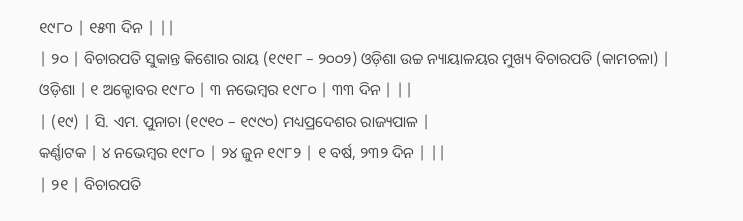୧୯୮୦ | ୧୫୩ ଦିନ | ||
| ୨୦ | ବିଚାରପତି ସୁକାନ୍ତ କିଶୋର ରାୟ (୧୯୧୮ – ୨୦୦୨) ଓଡ଼ିଶା ଉଚ୍ଚ ନ୍ୟାୟାଳୟର ମୁଖ୍ୟ ବିଚାରପତି (କାମଚଳା) |
ଓଡ଼ିଶା | ୧ ଅକ୍ଟୋବର ୧୯୮୦ | ୩ ନଭେମ୍ବର ୧୯୮୦ | ୩୩ ଦିନ | ||
| (୧୯) | ସି. ଏମ. ପୁନାଚା (୧୯୧୦ – ୧୯୯୦) ମଧ୍ୟପ୍ରଦେଶର ରାଜ୍ୟପାଳ |
କର୍ଣ୍ଣାଟକ | ୪ ନଭେମ୍ବର ୧୯୮୦ | ୨୪ ଜୁନ ୧୯୮୨ | ୧ ବର୍ଷ, ୨୩୨ ଦିନ | ||
| ୨୧ | ବିଚାରପତି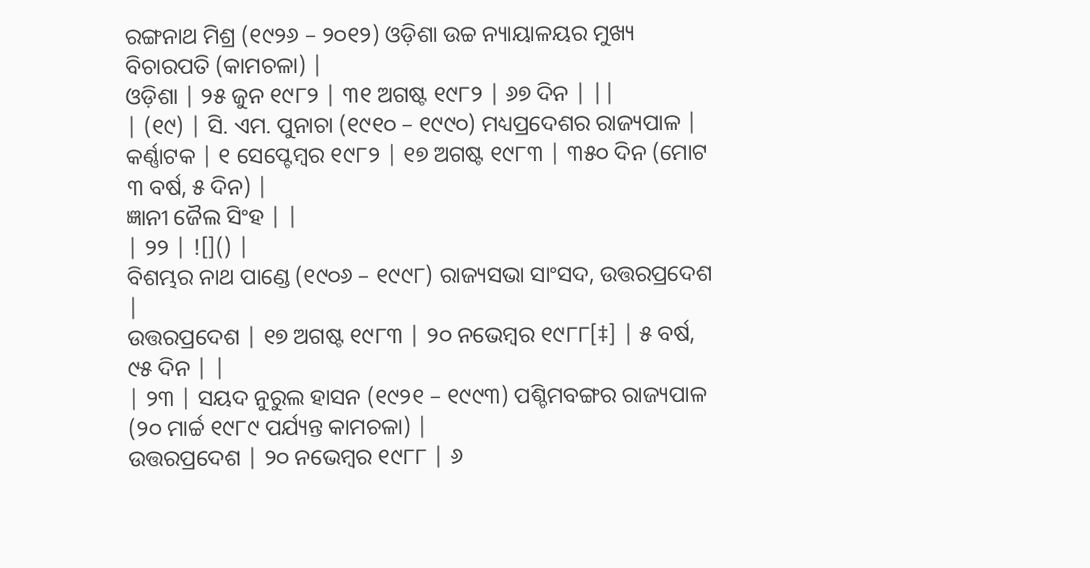ରଙ୍ଗନାଥ ମିଶ୍ର (୧୯୨୬ – ୨୦୧୨) ଓଡ଼ିଶା ଉଚ୍ଚ ନ୍ୟାୟାଳୟର ମୁଖ୍ୟ ବିଚାରପତି (କାମଚଳା) |
ଓଡ଼ିଶା | ୨୫ ଜୁନ ୧୯୮୨ | ୩୧ ଅଗଷ୍ଟ ୧୯୮୨ | ୬୭ ଦିନ | ||
| (୧୯) | ସି. ଏମ. ପୁନାଚା (୧୯୧୦ – ୧୯୯୦) ମଧ୍ୟପ୍ରଦେଶର ରାଜ୍ୟପାଳ |
କର୍ଣ୍ଣାଟକ | ୧ ସେପ୍ଟେମ୍ବର ୧୯୮୨ | ୧୭ ଅଗଷ୍ଟ ୧୯୮୩ | ୩୫୦ ଦିନ (ମୋଟ ୩ ବର୍ଷ, ୫ ଦିନ) |
ଜ୍ଞାନୀ ଜୈଲ ସିଂହ | |
| ୨୨ | ![]() |
ବିଶମ୍ଭର ନାଥ ପାଣ୍ଡେ (୧୯୦୬ – ୧୯୯୮) ରାଜ୍ୟସଭା ସାଂସଦ, ଉତ୍ତରପ୍ରଦେଶ |
ଉତ୍ତରପ୍ରଦେଶ | ୧୭ ଅଗଷ୍ଟ ୧୯୮୩ | ୨୦ ନଭେମ୍ବର ୧୯୮୮[‡] | ୫ ବର୍ଷ, ୯୫ ଦିନ | |
| ୨୩ | ସୟଦ ନୁରୁଲ ହାସନ (୧୯୨୧ – ୧୯୯୩) ପଶ୍ଚିମବଙ୍ଗର ରାଜ୍ୟପାଳ (୨୦ ମାର୍ଚ୍ଚ ୧୯୮୯ ପର୍ଯ୍ୟନ୍ତ କାମଚଳା) |
ଉତ୍ତରପ୍ରଦେଶ | ୨୦ ନଭେମ୍ବର ୧୯୮୮ | ୬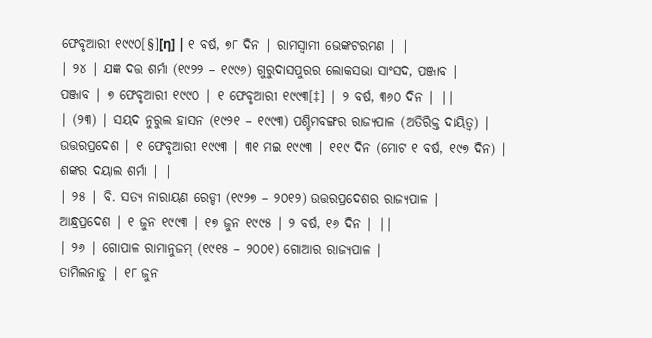ଫେବୃଆରୀ ୧୯୯୦[§][η] | ୧ ବର୍ଷ, ୭୮ ଦିନ | ରାମସ୍ୱାମୀ ଭେଙ୍କଟରମଣ | |
| ୨୪ | ଯଜ୍ଞ ଦତ୍ତ ଶର୍ମା (୧୯୨୨ – ୧୯୯୬) ଗୁରୁଦାସପୁରର ଲୋକସଭା ସାଂସଦ, ପଞ୍ଜାବ |
ପଞ୍ଜାବ | ୭ ଫେବୃଆରୀ ୧୯୯୦ | ୧ ଫେବୃଆରୀ ୧୯୯୩[‡] | ୨ ବର୍ଷ, ୩୬୦ ଦିନ | ||
| (୨୩) | ସୟଦ ନୁରୁଲ ହାସନ (୧୯୨୧ – ୧୯୯୩) ପଶ୍ଚିମବଙ୍ଗର ରାଜ୍ୟପାଳ (ଅତିରିକ୍ତ ଦାୟିତ୍ୱ) |
ଉତ୍ତରପ୍ରଦେଶ | ୧ ଫେବୃଆରୀ ୧୯୯୩ | ୩୧ ମଇ ୧୯୯୩ | ୧୧୯ ଦିନ (ମୋଟ ୧ ବର୍ଷ, ୧୯୭ ଦିନ) |
ଶଙ୍କର ଦୟାଲ ଶର୍ମା | |
| ୨୫ | ବି. ସତ୍ୟ ନାରାୟଣ ରେଡ୍ଡୀ (୧୯୨୭ – ୨୦୧୨) ଉତ୍ତରପ୍ରଦେଶର ରାଜ୍ୟପାଳ |
ଆନ୍ଧ୍ରପ୍ରଦେଶ | ୧ ଜୁନ ୧୯୯୩ | ୧୭ ଜୁନ ୧୯୯୫ | ୨ ବର୍ଷ, ୧୬ ଦିନ | ||
| ୨୬ | ଗୋପାଳ ରାମାନୁଜମ୍ (୧୯୧୫ – ୨୦୦୧) ଗୋଆର ରାଜ୍ୟପାଳ |
ତାମିଲନାଡୁ | ୧୮ ଜୁନ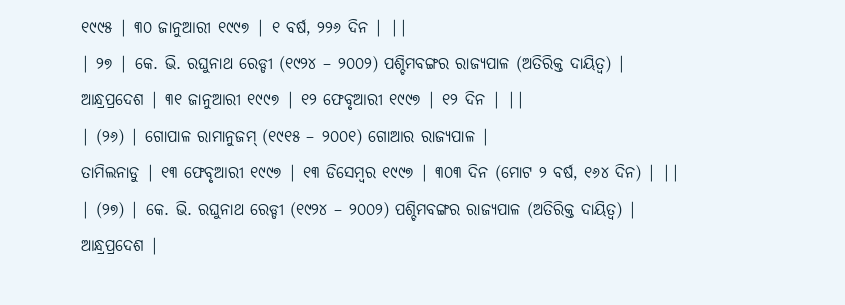୧୯୯୫ | ୩୦ ଜାନୁଆରୀ ୧୯୯୭ | ୧ ବର୍ଷ, ୨୨୬ ଦିନ | ||
| ୨୭ | କେ. ଭି. ରଘୁନାଥ ରେଡ୍ଡୀ (୧୯୨୪ – ୨୦୦୨) ପଶ୍ଚିମବଙ୍ଗର ରାଜ୍ୟପାଳ (ଅତିରିକ୍ତ ଦାୟିତ୍ୱ) |
ଆନ୍ଧ୍ରପ୍ରଦେଶ | ୩୧ ଜାନୁଆରୀ ୧୯୯୭ | ୧୨ ଫେବୃଆରୀ ୧୯୯୭ | ୧୨ ଦିନ | ||
| (୨୬) | ଗୋପାଳ ରାମାନୁଜମ୍ (୧୯୧୫ – ୨୦୦୧) ଗୋଆର ରାଜ୍ୟପାଳ |
ତାମିଲନାଡୁ | ୧୩ ଫେବୃଆରୀ ୧୯୯୭ | ୧୩ ଡିସେମ୍ବର ୧୯୯୭ | ୩୦୩ ଦିନ (ମୋଟ ୨ ବର୍ଷ, ୧୬୪ ଦିନ) | ||
| (୨୭) | କେ. ଭି. ରଘୁନାଥ ରେଡ୍ଡୀ (୧୯୨୪ – ୨୦୦୨) ପଶ୍ଚିମବଙ୍ଗର ରାଜ୍ୟପାଳ (ଅତିରିକ୍ତ ଦାୟିତ୍ୱ) |
ଆନ୍ଧ୍ରପ୍ରଦେଶ |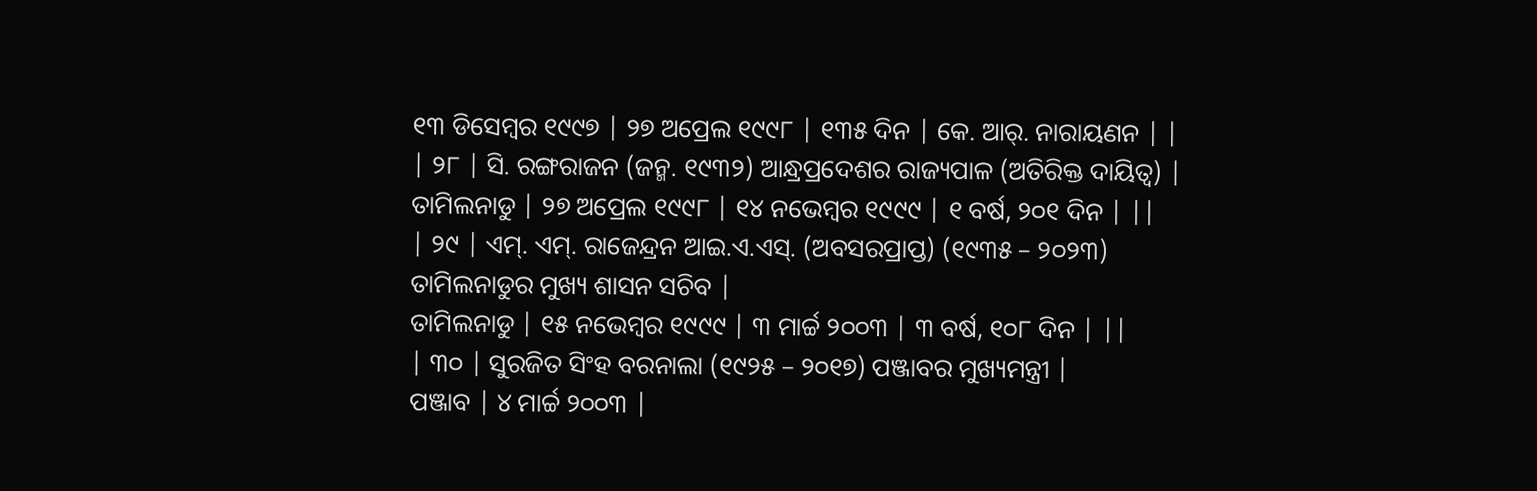୧୩ ଡିସେମ୍ବର ୧୯୯୭ | ୨୭ ଅପ୍ରେଲ ୧୯୯୮ | ୧୩୫ ଦିନ | କେ. ଆର୍. ନାରାୟଣନ | |
| ୨୮ | ସି. ରଙ୍ଗରାଜନ (ଜନ୍ମ. ୧୯୩୨) ଆନ୍ଧ୍ରପ୍ରଦେଶର ରାଜ୍ୟପାଳ (ଅତିରିକ୍ତ ଦାୟିତ୍ୱ) |
ତାମିଲନାଡୁ | ୨୭ ଅପ୍ରେଲ ୧୯୯୮ | ୧୪ ନଭେମ୍ବର ୧୯୯୯ | ୧ ବର୍ଷ, ୨୦୧ ଦିନ | ||
| ୨୯ | ଏମ୍. ଏମ୍. ରାଜେନ୍ଦ୍ରନ ଆଇ.ଏ.ଏସ୍. (ଅବସରପ୍ରାପ୍ତ) (୧୯୩୫ – ୨୦୨୩) ତାମିଲନାଡୁର ମୁଖ୍ୟ ଶାସନ ସଚିବ |
ତାମିଲନାଡୁ | ୧୫ ନଭେମ୍ବର ୧୯୯୯ | ୩ ମାର୍ଚ୍ଚ ୨୦୦୩ | ୩ ବର୍ଷ, ୧୦୮ ଦିନ | ||
| ୩୦ | ସୁରଜିତ ସିଂହ ବରନାଲା (୧୯୨୫ – ୨୦୧୭) ପଞ୍ଜାବର ମୁଖ୍ୟମନ୍ତ୍ରୀ |
ପଞ୍ଜାବ | ୪ ମାର୍ଚ୍ଚ ୨୦୦୩ |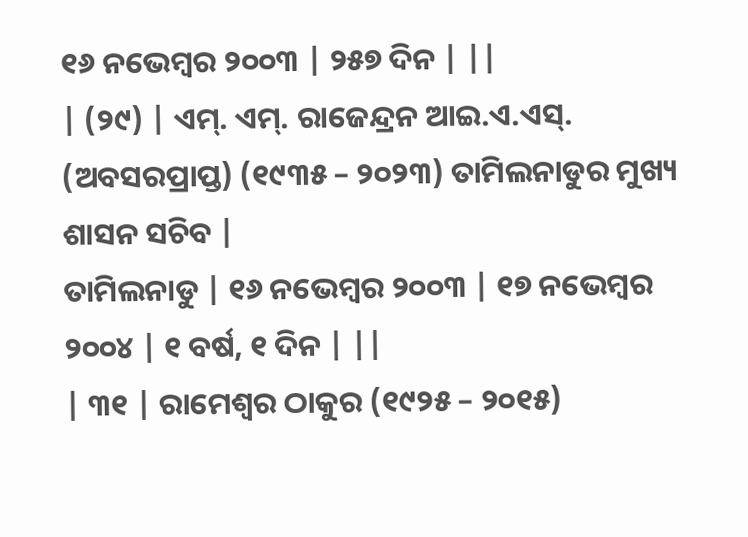୧୬ ନଭେମ୍ବର ୨୦୦୩ | ୨୫୭ ଦିନ | ||
| (୨୯) | ଏମ୍. ଏମ୍. ରାଜେନ୍ଦ୍ରନ ଆଇ.ଏ.ଏସ୍. (ଅବସରପ୍ରାପ୍ତ) (୧୯୩୫ – ୨୦୨୩) ତାମିଲନାଡୁର ମୁଖ୍ୟ ଶାସନ ସଚିବ |
ତାମିଲନାଡୁ | ୧୬ ନଭେମ୍ବର ୨୦୦୩ | ୧୭ ନଭେମ୍ବର ୨୦୦୪ | ୧ ବର୍ଷ, ୧ ଦିନ | ||
| ୩୧ | ରାମେଶ୍ୱର ଠାକୁର (୧୯୨୫ – ୨୦୧୫)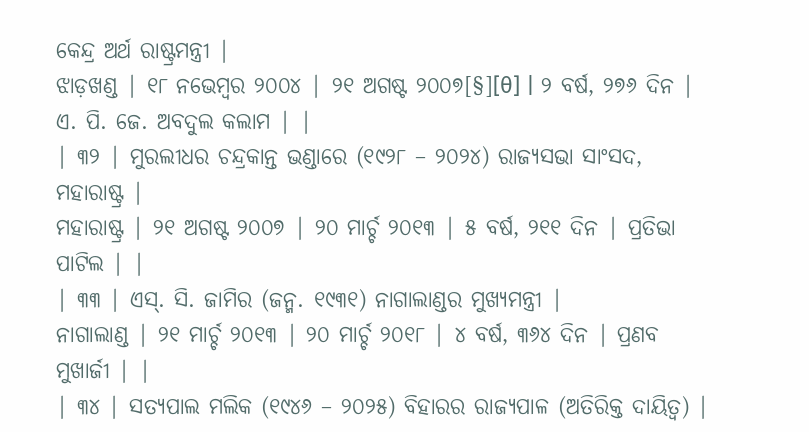କେନ୍ଦ୍ର ଅର୍ଥ ରାଷ୍ଟ୍ରମନ୍ତ୍ରୀ |
ଝାଡ଼ଖଣ୍ଡ | ୧୮ ନଭେମ୍ବର ୨୦୦୪ | ୨୧ ଅଗଷ୍ଟ ୨୦୦୭[§][θ] | ୨ ବର୍ଷ, ୨୭୬ ଦିନ | ଏ. ପି. ଜେ. ଅବଦୁଲ କଲାମ | |
| ୩୨ | ମୁରଲୀଧର ଚନ୍ଦ୍ରକାନ୍ତ ଭଣ୍ଡାରେ (୧୯୨୮ – ୨୦୨୪) ରାଜ୍ୟସଭା ସାଂସଦ, ମହାରାଷ୍ଟ୍ର |
ମହାରାଷ୍ଟ୍ର | ୨୧ ଅଗଷ୍ଟ ୨୦୦୭ | ୨୦ ମାର୍ଚ୍ଚ ୨୦୧୩ | ୫ ବର୍ଷ, ୨୧୧ ଦିନ | ପ୍ରତିଭା ପାଟିଲ | |
| ୩୩ | ଏସ୍. ସି. ଜାମିର (ଜନ୍ମ. ୧୯୩୧) ନାଗାଲାଣ୍ଡର ମୁଖ୍ୟମନ୍ତ୍ରୀ |
ନାଗାଲାଣ୍ଡ | ୨୧ ମାର୍ଚ୍ଚ ୨୦୧୩ | ୨୦ ମାର୍ଚ୍ଚ ୨୦୧୮ | ୪ ବର୍ଷ, ୩୬୪ ଦିନ | ପ୍ରଣବ ମୁଖାର୍ଜୀ | |
| ୩୪ | ସତ୍ୟପାଲ ମଲିକ (୧୯୪୬ – ୨୦୨୫) ବିହାରର ରାଜ୍ୟପାଳ (ଅତିରିକ୍ତ ଦାୟିତ୍ୱ) |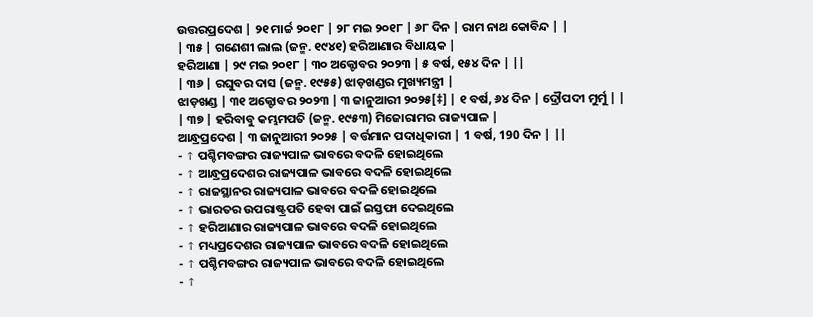ଉତ୍ତରପ୍ରଦେଶ | ୨୧ ମାର୍ଚ୍ଚ ୨୦୧୮ | ୨୮ ମଇ ୨୦୧୮ | ୬୮ ଦିନ | ରାମ ନାଥ କୋବିନ୍ଦ | |
| ୩୫ | ଗଣେଶୀ ଲାଲ (ଜନ୍ମ. ୧୯୪୧) ହରିଆଣାର ବିଧାୟକ |
ହରିଆଣା | ୨୯ ମଇ ୨୦୧୮ | ୩୦ ଅକ୍ଟୋବର ୨୦୨୩ | ୫ ବର୍ଷ, ୧୫୪ ଦିନ | ||
| ୩୬ | ରଘୁବର ଦାସ (ଜନ୍ମ. ୧୯୫୫) ଝାଡ଼ଖଣ୍ଡର ମୁଖ୍ୟମନ୍ତ୍ରୀ |
ଝାଡ଼ଖଣ୍ଡ | ୩୧ ଅକ୍ଟୋବର ୨୦୨୩ | ୩ ଜାନୁଆରୀ ୨୦୨୫[‡] | ୧ ବର୍ଷ, ୬୪ ଦିନ | ଦ୍ରୌପଦୀ ମୁର୍ମୁ | |
| ୩୭ | ହରିବାବୁ କମ୍ଭମପତି (ଜନ୍ମ. ୧୯୫୩) ମିଜୋରାମର ରାଜ୍ୟପାଳ |
ଆନ୍ଧ୍ରପ୍ରଦେଶ | ୩ ଜାନୁଆରୀ ୨୦୨୫ | ବର୍ତ୍ତମାନ ପଦାଧିକାରୀ | 1 ବର୍ଷ, 190 ଦିନ | ||
- ↑ ପଶ୍ଚିମବଙ୍ଗର ରାଜ୍ୟପାଳ ଭାବରେ ବଦଳି ହୋଇଥିଲେ
- ↑ ଆନ୍ଧ୍ରପ୍ରଦେଶର ରାଜ୍ୟପାଳ ଭାବରେ ବଦଳି ହୋଇଥିଲେ
- ↑ ରାଜସ୍ଥାନର ରାଜ୍ୟପାଳ ଭାବରେ ବଦଳି ହୋଇଥିଲେ
- ↑ ଭାରତର ଉପରାଷ୍ଟ୍ରପତି ହେବା ପାଇଁ ଇସ୍ତଫା ଦେଇଥିଲେ
- ↑ ହରିଆଣାର ରାଜ୍ୟପାଳ ଭାବରେ ବଦଳି ହୋଇଥିଲେ
- ↑ ମଧ୍ୟପ୍ରଦେଶର ରାଜ୍ୟପାଳ ଭାବରେ ବଦଳି ହୋଇଥିଲେ
- ↑ ପଶ୍ଚିମବଙ୍ଗର ରାଜ୍ୟପାଳ ଭାବରେ ବଦଳି ହୋଇଥିଲେ
- ↑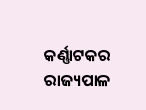କର୍ଣ୍ଣାଟକର ରାଜ୍ୟପାଳ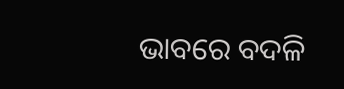ଭାବରେ ବଦଳି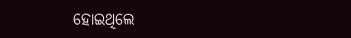ହୋଇଥିଲେ